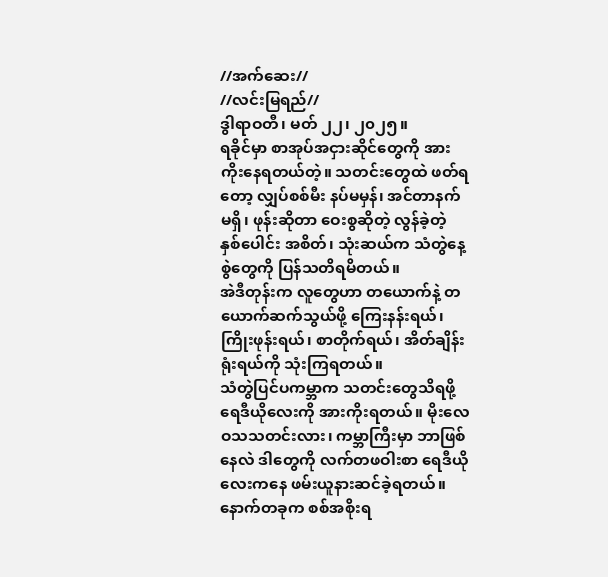//အက်ဆေး//
//လင်းမြရည်//
ဒွါရာဝတီ၊ မတ် ၂၂၊ ၂၀၂၅။
ရခိုင်မှာ စာအုပ်အငှားဆိုင်တွေကို အားကိုးနေရတယ်တဲ့။ သတင်းတွေထဲ ဖတ်ရတော့ လျှပ်စစ်မီး နပ်မမှန်၊ အင်တာနက်မရှိ၊ ဖုန်းဆိုတာ ဝေးစွဆိုတဲ့ လွန်ခဲ့တဲ့ နှစ်ပေါင်း အစိတ်၊ သုံးဆယ်က သံတွဲနေ့စွဲတွေကို ပြန်သတိရမိတယ်။
အဲဒီတုန်းက လူတွေဟာ တယောက်နဲ့ တယောက်ဆက်သွယ်ဖို့ ကြေးနန်းရယ်၊ ကြိုးဖုန်းရယ်၊ စာတိုက်ရယ်၊ အိတ်ချိန်းရုံးရယ်ကို သုံးကြရတယ်။
သံတွဲပြင်ပကမ္ဘာက သတင်းတွေသိရဖို့ ရေဒီယိုလေးကို အားကိုးရတယ်။ မိုးလေဝသသတင်းလား၊ ကမ္ဘာကြီးမှာ ဘာဖြစ်နေလဲ ဒါတွေကို လက်တဖဝါးစာ ရေဒီယိုလေးကနေ ဖမ်းယူနားဆင်ခဲ့ရတယ်။ နောက်တခုက စစ်အစိုးရ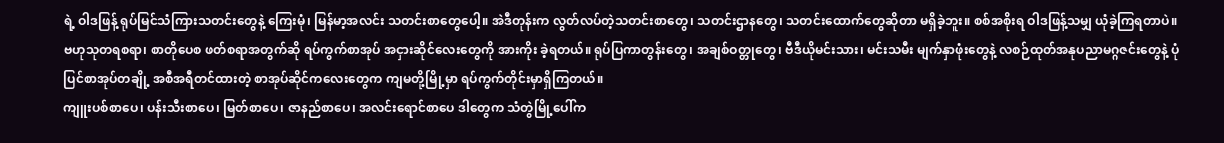ရဲ့ ဝါဒဖြန့် ရုပ်မြင်သံကြားသတင်းတွေနဲ့ ကြေးမုံ၊ မြန်မာ့အလင်း သတင်းစာတွေပေါ့။ အဲဒီတုန်းက လွတ်လပ်တဲ့သတင်းစာတွေ၊ သတင်းဌာနတွေ၊ သတင်းထောက်တွေဆိုတာ မရှိခဲ့ဘူး။ စစ်အစိုးရ ဝါဒဖြန့်သမျှ ယုံခဲ့ကြရတာပဲ။
ဗဟုသုတရစရာ၊ စာတိုပေစ ဖတ်စရာအတွက်ဆို ရပ်ကွက်စာအုပ် အငှားဆိုင်လေးတွေကို အားကိုး ခဲ့ရတယ်။ ရုပ်ပြကာတွန်းတွေ၊ အချစ်ဝတ္တုတွေ၊ ဗီဒီယိုမင်းသား၊ မင်းသမီး မျက်နှာဖုံးတွေနဲ့ လစဉ်ထုတ်အနုပညာမဂ္ဂဇင်းတွေနဲ့ ပုံပြင်စာအုပ်တချို့ အစီအရီတင်ထားတဲ့ စာအုပ်ဆိုင်ကလေးတွေက ကျမတို့မြို့မှာ ရပ်ကွက်တိုင်းမှာရှိကြတယ်။
ကျူးပစ်စာပေ၊ ပန်းသီးစာပေ၊ မြတ်စာပေ၊ ဇာနည်စာပေ၊ အလင်းရောင်စာပေ ဒါတွေက သံတွဲမြို့ပေါ်က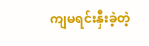ကျမရင်းနှီးခဲ့တဲ့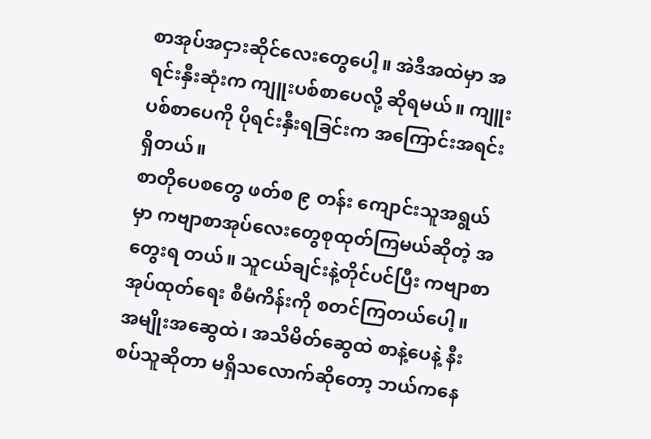စာအုပ်အငှားဆိုင်လေးတွေပေါ့။ အဲဒီအထဲမှာ အရင်းနှီးဆုံးက ကျူးပစ်စာပေလို့ ဆိုရမယ်။ ကျူးပစ်စာပေကို ပိုရင်းနှီးရခြင်းက အကြောင်းအရင်းရှိတယ်။
စာတိုပေစတွေ ဖတ်စ ၉ တန်း ကျောင်းသူအရွယ်မှာ ကဗျာစာအုပ်လေးတွေစုထုတ်ကြမယ်ဆိုတဲ့ အတွေးရ တယ်။ သူငယ်ချင်းနဲ့တိုင်ပင်ပြီး ကဗျာစာအုပ်ထုတ်ရေး စီမံကိန်းကို စတင်ကြတယ်ပေါ့။ အမျိုးအဆွေထဲ၊ အသိမိတ်ဆွေထဲ စာနဲ့ပေနဲ့ နီးစပ်သူဆိုတာ မရှိသလောက်ဆိုတော့ ဘယ်ကနေ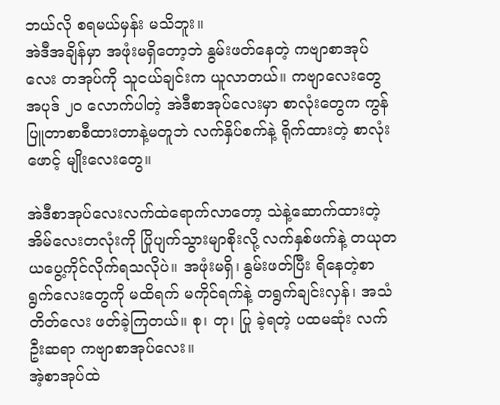ဘယ်လို စရမယ်မှန်း မသိဘူး။
အဲဒီအချိန်မှာ အဖုံးမရှိတော့ဘဲ နွမ်းဖတ်နေတဲ့ ကဗျာစာအုပ်လေး တအုပ်ကို သူငယ်ချင်းက ယူလာတယ်။ ကဗျာလေးတွေ အပုဒ် ၂၀ လောက်ပါတဲ့ အဲဒီစာအုပ်လေးမှာ စာလုံးတွေက ကွန်ပြူတာစာစီထားတာနဲ့မတူဘဲ လက်နှိပ်စက်နဲ့ ရိုက်ထားတဲ့ စာလုံးဖောင့် မျိုးလေးတွေ။

အဲဒီစာအုပ်လေးလက်ထဲရောက်လာတော့ သဲနဲ့ဆောက်ထားတဲ့ အိမ်လေးတလုံးကို ပြိုပျက်သွားမျာစိုးလို့ လက်နှစ်ဖက်နဲ့ တယုတယပွေ့ကိုင်လိုက်ရသလိုပဲ။ အဖုံးမရှိ၊ နွမ်းဖတ်ပြီး ရိနေတဲ့စာရွက်လေးတွေကို မထိရက် မကိုင်ရက်နဲ့ တရွက်ချင်းလှန်၊ အသံတိတ်လေး ဖတ်ခဲ့ကြတယ်။ စု၊ တု၊ ပြု ခဲ့ရတဲ့ ပထမဆုံး လက်ဦးဆရာ ကဗျာစာအုပ်လေး။
အဲ့စာအုပ်ထဲ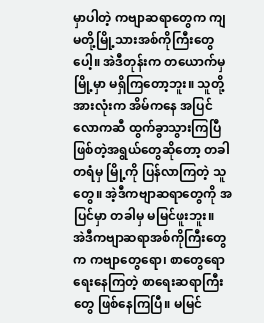မှာပါတဲ့ ကဗျာဆရာတွေက ကျမတို့မြို့သားအစ်ကိုကြီးတွေပေါ့။ အဲဒီတုန်းက တယောက်မှ မြို့မှာ မရှိကြတော့ဘူး။ သူတို့အားလုံးက အိမ်ကနေ အပြင်လောကဆီ ထွက်ခွာသွားကြပြီဖြစ်တဲ့အရွယ်တွေဆိုတော့ တခါတရံမှ မြို့ကို ပြန်လာကြတဲ့ သူတွေ။ အဲ့ဒီကဗျာဆရာတွေကို အပြင်မှာ တခါမှ မမြင်ဖူးဘူး။
အဲဒီကဗျာဆရာအစ်ကိုကြီးတွေက ကဗျာတွေရော၊ စာတွေရော ရေးနေကြတဲ့ စာရေးဆရာကြီးတွေ ဖြစ်နေကြပြီ။ မမြင်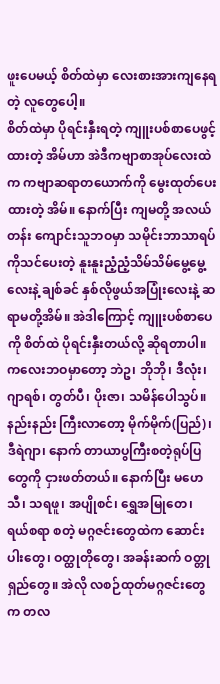ဖူးပေမယ့် စိတ်ထဲမှာ လေးစားအားကျနေရတဲ့ လူတွေပေါ့။
စိတ်ထဲမှာ ပိုရင်းနှီးရတဲ့ ကျူးပစ်စာပေဖွင့်ထားတဲ့ အိမ်ဟာ အဲဒီကဗျာစာအုပ်လေးထဲက ကဗျာဆရာတယောက်ကို မွေးထုတ်ပေးထားတဲ့ အိမ်။ နောက်ပြီး ကျမတို့ အလယ်တန်း ကျောင်းသူဘဝမှာ သမိုင်းဘာသာရပ်ကိုသင်ပေးတဲ့ နူးနူးညံ့ညံ့သိမ်သိမ်မွေ့မွေ့လေးနဲ့ ချစ်ခင် နှစ်လိုဖွယ်အပြုံးလေးနဲ့ ဆရာမတို့အိမ်။ အဲဒါကြောင့် ကျူးပစ်စာပေကို စိတ်ထဲ ပိုရင်းနှီးတယ်လို့ ဆိုရတာပါ။
ကလေးဘဝမှာတော့ ဘဲဥ၊ ဘိုဘို၊ ဒီလုံး၊ ဂျာရစ်၊ တွတ်ပီ၊ ပိုးဇာ၊ သမိန်ပေါသွပ်။ နည်းနည်း ကြီးလာတော့ မိုက်မိုက်(ပြည်)၊ ဒီရဲဂျာ၊ နောက် တာယာပွကြီးစတဲ့ရုပ်ပြတွေကို ငှားဖတ်တယ်။ နောက်ပြီး မဟေသီ၊ သရဖူ၊ အပျိုစင်၊ ရွှေအမြုတေ၊ ရယ်စရာ စတဲ့ မဂ္ဂဇင်းတွေထဲက ဆောင်းပါးတွေ၊ ဝတ္ထုတိုတွေ၊ အခန်းဆက် ဝတ္တုရှည်တွေ။ အဲလို လစဉ်ထုတ်မဂ္ဂဇင်းတွေက တလ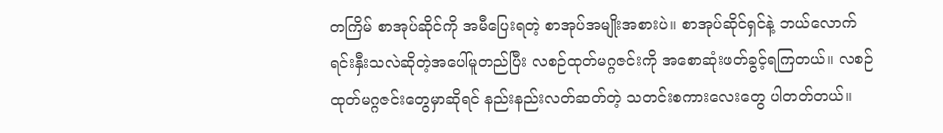တကြိမ် စာအုပ်ဆိုင်ကို အမီပြေးရတဲ့ စာအုပ်အမျိုးအစားပဲ။ စာအုပ်ဆိုင်ရှင်နဲ့ ဘယ်လောက် ရင်းနှီးသလဲဆိုတဲ့အပေါ်မူတည်ပြီး လစဉ်ထုတ်မဂ္ဂဇင်းကို အစောဆုံးဖတ်ခွင့်ရကြတယ်။ လစဉ်ထုတ်မဂ္ဂဇင်းတွေမှာဆိုရင် နည်းနည်းလတ်ဆတ်တဲ့ သတင်းစကားလေးတွေ ပါတတ်တယ်။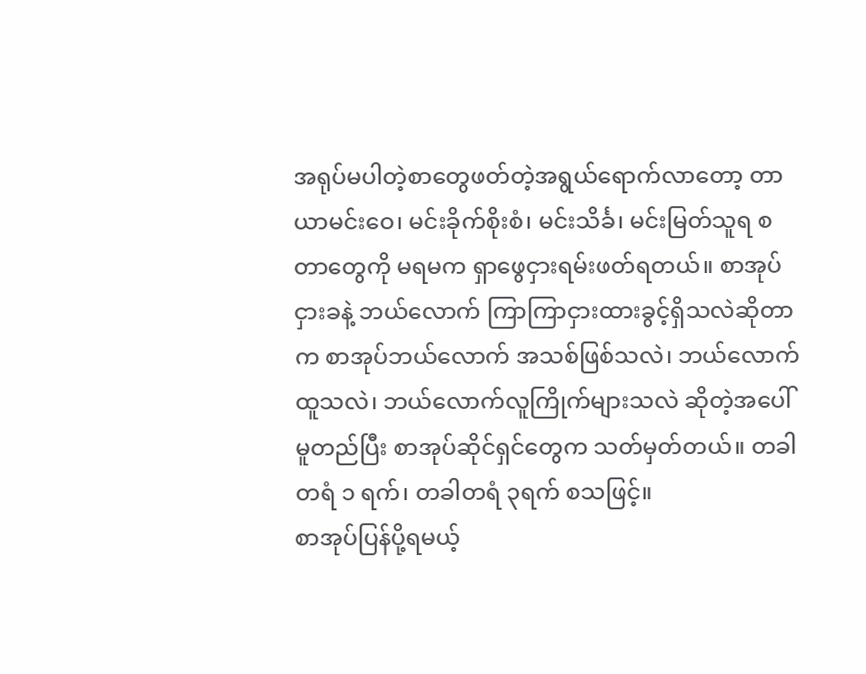အရုပ်မပါတဲ့စာတွေဖတ်တဲ့အရွယ်ရောက်လာတော့ တာယာမင်းဝေ၊ မင်းခိုက်စိုးစံ၊ မင်းသိင်္ခ၊ မင်းမြတ်သူရ စတာတွေကို မရမက ရှာဖွေငှားရမ်းဖတ်ရတယ်။ စာအုပ်ငှားခနဲ့ ဘယ်လောက် ကြာကြာငှားထားခွင့်ရှိသလဲဆိုတာက စာအုပ်ဘယ်လောက် အသစ်ဖြစ်သလဲ၊ ဘယ်လောက် ထူသလဲ၊ ဘယ်လောက်လူကြိုက်များသလဲ ဆိုတဲ့အပေါ်မူတည်ပြီး စာအုပ်ဆိုင်ရှင်တွေက သတ်မှတ်တယ်။ တခါတရံ ၁ ရက်၊ တခါတရံ ၃ရက် စသဖြင့်။
စာအုပ်ပြန်ပို့ရမယ့်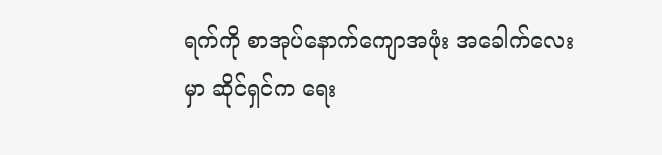ရက်ကို စာအုပ်နောက်ကျောအဖုံး အခေါက်လေးမှာ ဆိုင်ရှင်က ရေး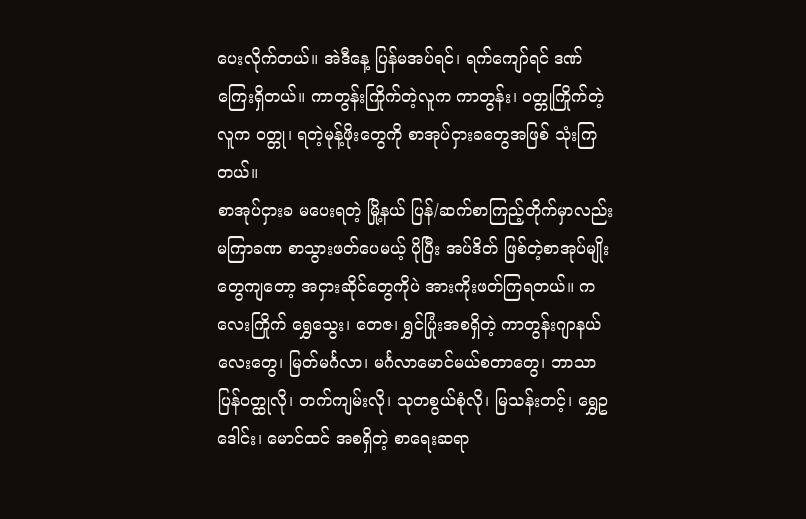ပေးလိုက်တယ်။ အဲဒီနေ့ ပြန်မအပ်ရင်၊ ရက်ကျော်ရင် ဒဏ်ကြေးရှိတယ်။ ကာတွန်းကြိုက်တဲ့လူက ကာတွန်း၊ ဝတ္တုကြိုက်တဲ့လူက ဝတ္တု၊ ရတဲ့မုန့်ဖိုးတွေကို စာအုပ်ငှားခတွေအဖြစ် သုံးကြတယ်။
စာအုပ်ငှားခ မပေးရတဲ့ မြို့နယ် ပြန်/ဆက်စာကြည့်တိုက်မှာလည်း မကြာခဏ စာသွားဖတ်ပေမယ့် ပိုပြီး အပ်ဒိတ် ဖြစ်တဲ့စာအုပ်မျိုးတွေကျတော့ အငှားဆိုင်တွေကိုပဲ အားကိုးဖတ်ကြရတယ်။ ကလေးကြိုက် ရွှေသွေး၊ တေဇ၊ ရွှင်ပြုံးအစရှိတဲ့ ကာတွန်းဂျာနယ်လေးတွေ၊ မြတ်မင်္ဂလာ၊ မင်္ဂလာမောင်မယ်စတာတွေ၊ ဘာသာပြန်ဝတ္ထုလို၊ တက်ကျမ်းလို၊ သုတစွယ်စုံလို၊ မြသန်းတင့်၊ ရွှေဥဒေါင်း၊ မောင်ထင် အစရှိတဲ့ စာရေးဆရာ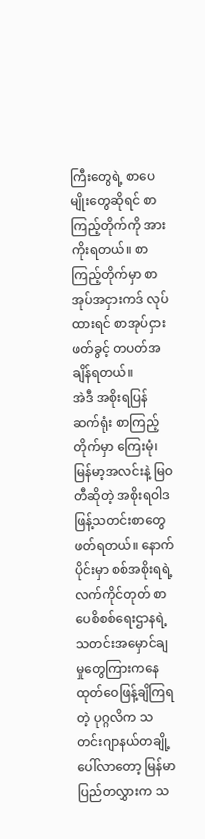ကြီးတွေရဲ့ စာပေမျိုးတွေဆိုရင် စာကြည့်တိုက်ကို အားကိုးရတယ်။ စာကြည့်တိုက်မှာ စာအုပ်အငှားကဒ် လုပ်ထားရင် စာအုပ်ငှားဖတ်ခွင့် တပတ်အချိန်ရတယ်။
အဲဒီ အစိုးရပြန်ဆက်ရုံး စာကြည့်တိုက်မှာ ကြေးမုံ၊ မြန်မာ့အလင်းနဲ့ မြဝတီဆိုတဲ့ အစိုးရဝါဒဖြန့်သတင်းစာတွေ ဖတ်ရတယ်။ နောက်ပိုင်းမှာ စစ်အစိုးရရဲ့ လက်ကိုင်တုတ် စာပေစိစစ်ရေးဌာနရဲ့ သတင်းအမှောင်ချမှုတွေကြားကနေ ထုတ်ဝေဖြန့်ချိကြရတဲ့ ပုဂ္ဂလိက သတင်းဂျာနယ်တချို့ ပေါ်လာတော့ မြန်မာပြည်တလွှားက သ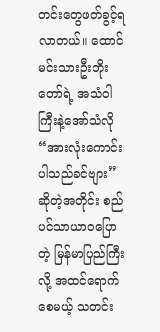တင်းတွေဖတ်ခွင့်ရလာတယ်။ ထောင်မင်းသားဦးဘိုးတော်ရဲ့ အသံဝါကြီးနဲ့အော်သံလို “အားလုံးကောင်းပါသည်ခင်ဗျား” ဆိုတဲ့အတိုင်း စည်ပင်သာယာဝပြောတဲ့ မြန်မာပြည်ကြီးလို့ အထင်ရောက်စေမယ့် သတင်း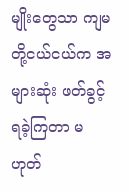မျိုးတွေသာ ကျမတို့ငယ်ငယ်က အများဆုံး ဖတ်ခွင့်ရခဲ့ကြတာ မဟုတ်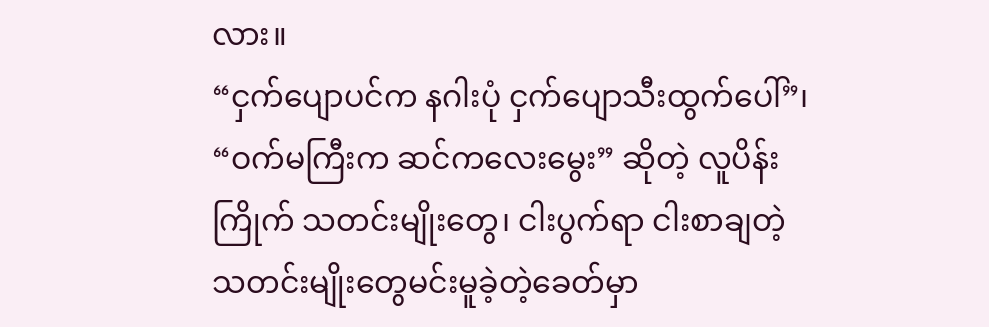လား။
“ငှက်ပျောပင်က နဂါးပုံ ငှက်ပျောသီးထွက်ပေါ်”၊ “ဝက်မကြီးက ဆင်ကလေးမွေး” ဆိုတဲ့ လူပိန်းကြိုက် သတင်းမျိုးတွေ၊ ငါးပွက်ရာ ငါးစာချတဲ့သတင်းမျိုးတွေမင်းမူခဲ့တဲ့ခေတ်မှာ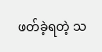ဖတ်ခဲ့ရတဲ့ သ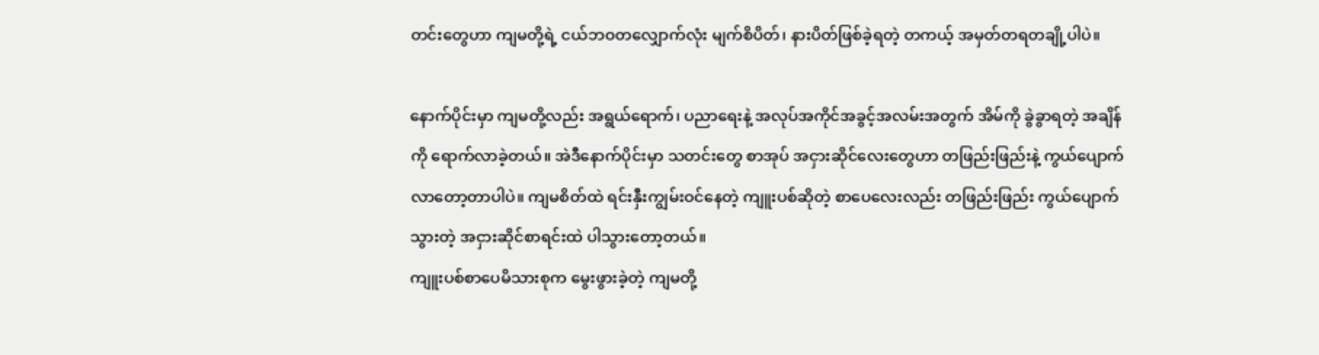တင်းတွေဟာ ကျမတို့ရဲ့ ငယ်ဘဝတလျှောက်လုံး မျက်စိပိတ်၊ နားပိတ်ဖြစ်ခဲ့ရတဲ့ တကယ့် အမှတ်တရတချို့ပါပဲ။

နောက်ပိုင်းမှာ ကျမတို့လည်း အရွယ်ရောက်၊ ပညာရေးနဲ့ အလုပ်အကိုင်အခွင့်အလမ်းအတွက် အိမ်ကို ခွဲခွာရတဲ့ အချိန်ကို ရောက်လာခဲ့တယ်။ အဲဒီနောက်ပိုင်းမှာ သတင်းတွေ စာအုပ် အငှားဆိုင်လေးတွေဟာ တဖြည်းဖြည်းနဲ့ ကွယ်ပျောက်လာတော့တာပါပဲ။ ကျမစိတ်ထဲ ရင်းနှီးကျွမ်းဝင်နေတဲ့ ကျူးပစ်ဆိုတဲ့ စာပေလေးလည်း တဖြည်းဖြည်း ကွယ်ပျောက်သွားတဲ့ အငှားဆိုင်စာရင်းထဲ ပါသွားတော့တယ်။
ကျူးပစ်စာပေမိသားစုက မွေးဖွားခဲ့တဲ့ ကျမတို့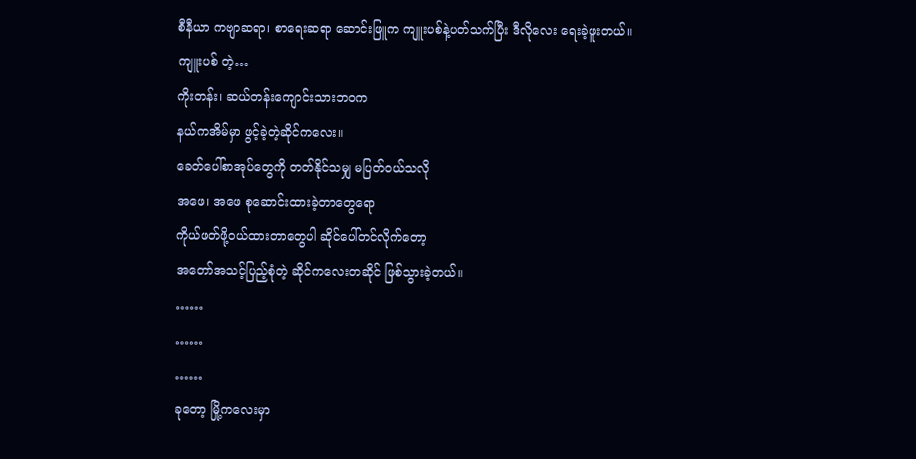စီနီယာ ကဗျာဆရာ၊ စာရေးဆရာ ဆောင်းဖြူက ကျူးပစ်နဲ့ပတ်သက်ပြီး ဒီလိုလေး ရေးခဲ့ဖူးတယ်။
ကျူးပစ် တဲ့…
ကိုးတန်း၊ ဆယ်တန်းကျောင်းသားဘဝက
နယ်ကအိမ်မှာ ဖွင့်ခဲ့တဲ့ဆိုင်ကလေး။
ခေတ်ပေါ်စာအုပ်တွေကို တတ်နိုင်သမျှ မပြတ်ဝယ်သလို
အဖေ၊ အဖေ စုဆောင်းထားခဲ့တာတွေရော
ကိုယ်ဖတ်ဖို့ဝယ်ထားတာတွေပါ ဆိုင်ပေါ်တင်လိုက်တော့
အတော်အသင့်ပြည့်စုံတဲ့ ဆိုင်ကလေးတဆိုင် ဖြစ်သွားခဲ့တယ်။
……
……
……
ခုတော့ မြို့ကလေးမှာ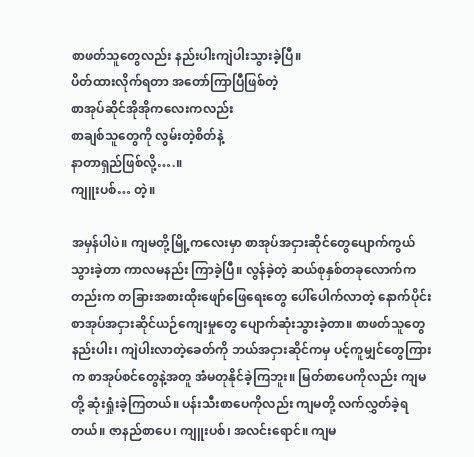စာဖတ်သူတွေလည်း နည်းပါးကျဲပါးသွားခဲ့ပြီ။
ပိတ်ထားလိုက်ရတာ အတော်ကြာပြီဖြစ်တဲ့
စာအုပ်ဆိုင်အိုအိုကလေးကလည်း
စာချစ်သူတွေကို လွမ်းတဲ့စိတ်နဲ့
နာတာရှည်ဖြစ်လို့….။
ကျူးပစ်… တဲ့။

အမှန်ပါပဲ။ ကျမတို့မြို့ကလေးမှာ စာအုပ်အငှားဆိုင်တွေပျောက်ကွယ်သွားခဲ့တာ ကာလမနည်း ကြာခဲ့ပြီ။ လွန်ခဲ့တဲ့ ဆယ်စုနှစ်တခုလောက်ကတည်းက တခြားအစားထိုးဖျော်ဖြေရေးတွေ ပေါ်ပေါက်လာတဲ့ နောက်ပိုင်း စာအုပ်အငှားဆိုင်ယဉ်ကျေးမှုတွေ ပျောက်ဆုံးသွားခဲ့တာ။ စာဖတ်သူတွေနည်းပါး၊ ကျဲပါးလာတဲ့ခေတ်ကို ဘယ်အငှားဆိုင်ကမှ ပင့်ကူမျှင်တွေကြားက စာအုပ်စင်တွေနဲ့အတူ အံမတုနိုင်ခဲ့ကြဘူး။ မြတ်စာပေကိုလည်း ကျမတို့ ဆုံးရှုံးခဲ့ကြတယ်။ ပန်းသီးစာပေကိုလည်း ကျမတို့ လက်လွှတ်ခဲ့ရတယ်။ ဇာနည်စာပေ၊ ကျူးပစ်၊ အလင်းရောင်။ ကျမ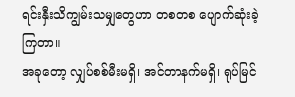ရင်းနှီးသိကျွမ်းသမျှတွေဟာ တစတစ ပျောက်ဆုံးခဲ့ကြတာ။
အခုတော့ လျှပ်စစ်မီးမရှိ၊ အင်တာနက်မရှိ၊ ရုပ်မြင်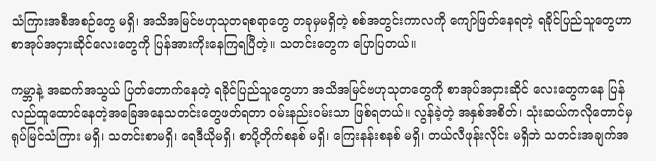သံကြားအစီအစဉ်တွေ မရှိ၊ အသိအမြင်ဗဟုသုတရစရာတွေ တခုမှမရှိတဲ့ စစ်အတွင်းကာလကို ကျော်ဖြတ်နေရတဲ့ ရခိုင်ပြည်သူတွေဟာ စာအုပ်အငှားဆိုင်လေးတွေကို ပြန်အားကိုးနေကြရပြီတဲ့။ သတင်းတွေက ပြောပြတယ်။

ကမ္ဘာနဲ့ အဆက်အသွယ် ပြတ်တောက်နေတဲ့ ရခိုင်ပြည်သူတွေဟာ အသိအမြင်ဗဟုသုတတွေကို စာအုပ်အငှားဆိုင် လေးတွေကနေ ပြန်လည်ထူထောင်နေတဲ့အခြေအနေသတင်းတွေဖတ်ရတာ ဝမ်းနည်းဝမ်းသာ ဖြစ်ရတယ်။ လွန်ခဲ့တဲ့ အနှစ်အစိတ်၊ သုံးဆယ်ကလိုတောင်မှ ရုပ်မြင်သံကြား မရှိ၊ သတင်းစာမရှိ၊ ရေဒီယိုမရှိ၊ စာပို့တိုက်စနစ် မရှိ၊ ကြေးနန်းစနစ် မရှိ၊ တယ်လီဖုန်းလိုင်း မရှိဘဲ သတင်းအချက်အ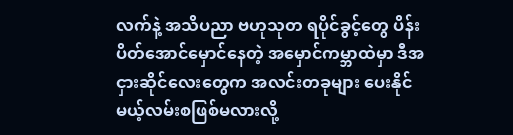လက်နဲ့ အသိပညာ ဗဟုသုတ ရပိုင်ခွင့်တွေ ပိန်းပိတ်အောင်မှောင်နေတဲ့ အမှောင်ကမ္ဘာထဲမှာ ဒီအငှားဆိုင်လေးတွေက အလင်းတခုများ ပေးနိုင်မယ့်လမ်းစဖြစ်မလားလို့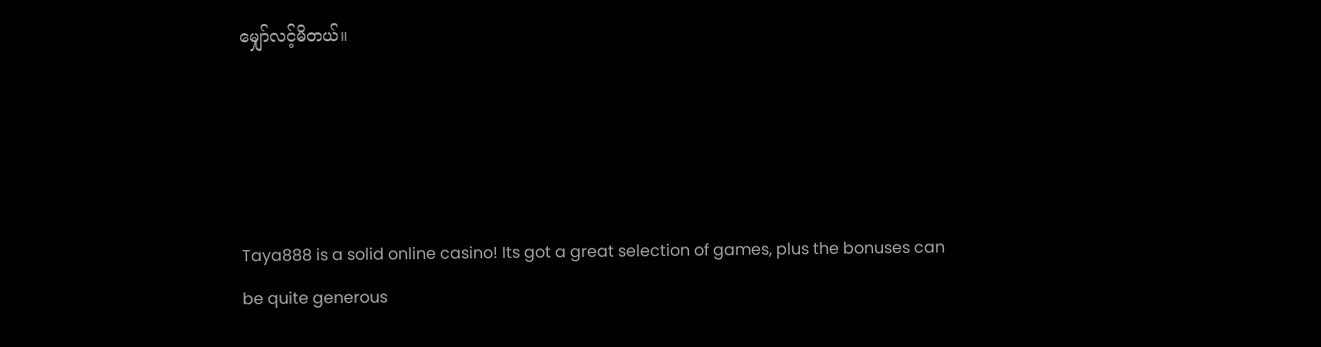မျှော်လင့်မိတယ်။




Taya888 is a solid online casino! Its got a great selection of games, plus the bonuses can be quite generous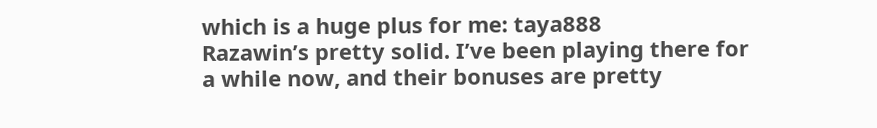which is a huge plus for me: taya888
Razawin’s pretty solid. I’ve been playing there for a while now, and their bonuses are pretty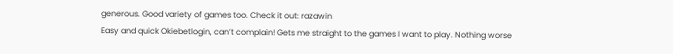generous. Good variety of games too. Check it out: razawin
Easy and quick Okiebetlogin, can’t complain! Gets me straight to the games I want to play. Nothing worse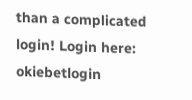than a complicated login! Login here: okiebetlogin